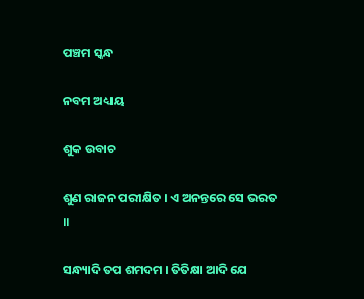ପଞ୍ଚମ ସ୍କନ୍ଧ

ନବମ ଅଧ୍ୟାୟ

ଶୁକ ଉବାଚ

ଶୁଣ ରାଜନ ପରୀକ୍ଷିତ । ଏ ଅନନ୍ତରେ ସେ ଭରତ ॥

ସନ୍ଧ୍ୟାଦି ତପ ଶମଦମ । ତିତିକ୍ଷା ଆଦି ଯେ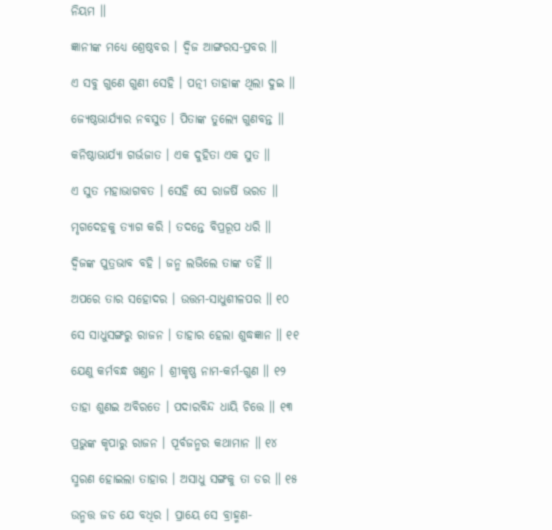ନିୟମ ॥

ଜ୍ଞାନୀଙ୍କ ମଧ୍ୟେ ଶ୍ରେଷ୍ଠବର । ଦ୍ୱିଜ ଆଙ୍ଗରସ-ପ୍ରବର ॥

ଏ ସବୁ ଗୁଣେ ଗୁଣୀ ସେହି । ପତ୍ନୀ ତାହାଙ୍କ ଥିଲା ଦୁଇ ॥

ଜ୍ୟେଷ୍ଠଭାର୍ଯ୍ୟାର ନବସୁତ । ପିତାଙ୍କ ତୁଲ୍ୟେ ଗୁଣବନ୍ତ ॥

କନିଷ୍ଠାଭାର୍ଯ୍ୟା ଗର୍ଭଜାତ । ଏକ ଦୁହିତା ଏକ ସୁତ ॥

ଏ ସୁତ ମହାଭାଗବତ । ସେହି ସେ ରାଜର୍ଷି ଭରତ ॥

ମୃଗଦେହକୁ ତ୍ୟାଗ କରି । ତଦନ୍ତେ ବିପ୍ରରୂପ ଧରି ॥

ଦ୍ୱିଜଙ୍କ ପୁତ୍ରଭାବ ବହି । ଜନ୍ମ ଲଭିଲେ ତାଙ୍କ ତହିଁ ॥

ଅପରେ ତାର ସହୋଦର । ଉତ୍ତମ-ସାଧୁଶୀଳପର ॥ ୧୦

ସେ ସାଧୁସଙ୍ଗରୁ ରାଜନ । ତାହାର ହେଲା ଶୁଦ୍ଧଜ୍ଞାନ ॥ ୧୧

ଯେଣୁ କର୍ମବନ୍ଧ ଖଣ୍ତନ । ଶ୍ରୀକୃଷ୍ଣ ନାମ-କର୍ମ-ଗୁଣ ॥ ୧୨

ତାହା ଶୁଣଇ ଅବିରତେ । ପଦାରବିନ୍ଦ ଧାୟି ଚିତ୍ତେ ॥ ୧୩

ପ୍ରଭୁଙ୍କ କୃପାରୁ ରାଜନ । ପୂର୍ବଜନ୍ମର କଥାମାନ ॥ ୧୪

ସ୍ମରଣ ହୋଇଲା ତାହାର । ଅସାଧୁ ସଙ୍ଗକୁ ତା ଡର ॥ ୧୫

ଉନ୍ମତ୍ତ ଜଡ ଯେ ବଧିର । ପ୍ରାୟେ ସେ ବ୍ରାହ୍ମଣ-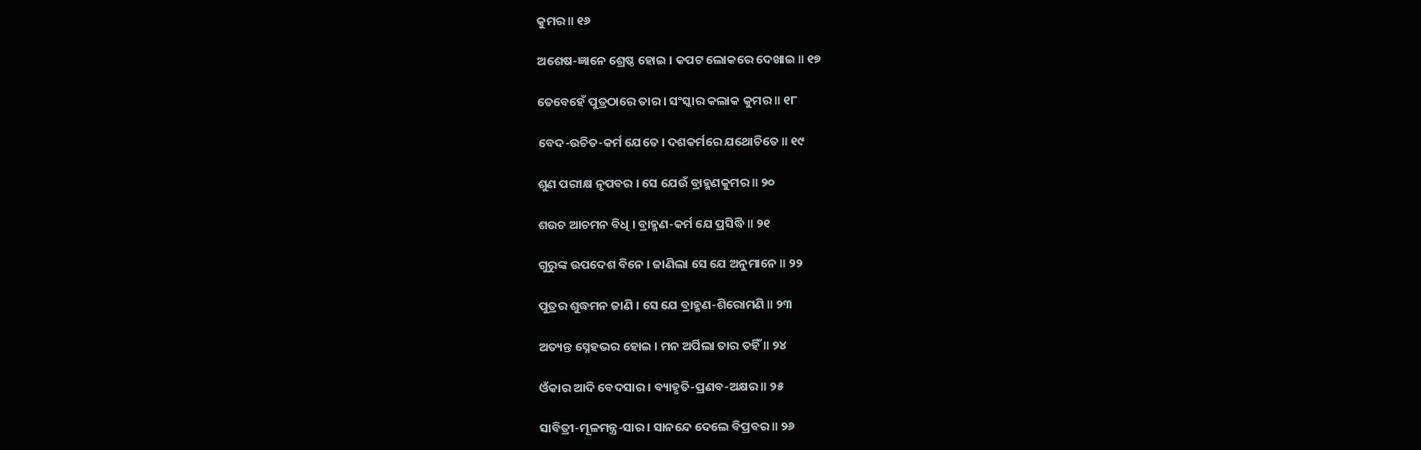କୁମର ॥ ୧୬

ଅଶେଷ-ଜ୍ଞାନେ ଶ୍ରେଷ୍ଠ ହୋଇ । କପଟ ଲୋକରେ ଦେଖାଇ ॥ ୧୭

ତେବେହେଁ ପୁତ୍ରଠାରେ ତାର । ସଂସ୍କାର କଲାକ କୁମର ॥ ୧୮

ବେଦ-ଉଚିତ-କର୍ମ ଯେତେ । ଦଶକର୍ମରେ ଯଥୋଚିତେ ॥ ୧୯

ଶୁଣ ପରୀକ୍ଷ ନୃପବର । ସେ ଯେଉଁ ବ୍ରାହ୍ମଣକୁମର ॥ ୨୦

ଶଉଚ ଆଚମନ ବିଧି । ବ୍ରାହ୍ମଣ-କର୍ମ ଯେ ପ୍ରସିଦ୍ଧି ॥ ୨୧

ଗୁରୁଙ୍କ ଉପଦେଶ ବିନେ । ଜାଣିଲା ସେ ଯେ ଅନୁମାନେ ॥ ୨୨

ପୁତ୍ରର ଶୁଦ୍ଧମନ ଜାଣି । ସେ ଯେ ବ୍ରାହ୍ମଣ-ଶିରୋମଣି ॥ ୨୩

ଅତ୍ୟନ୍ତ ସ୍ନେହଭର ହୋଇ । ମନ ଅର୍ପିଲା ତାର ତହିଁ ॥ ୨୪

ଓଁକାର ଆଦି ବେଦସାର । ବ୍ୟାହୃତି-ପ୍ରଣବ-ଅକ୍ଷର ॥ ୨୫

ସାବିତ୍ରୀ-ମୂଳମନ୍ତ୍ର-ସାର । ସାନନ୍ଦେ ଦେଲେ ବିପ୍ରବର ॥ ୨୬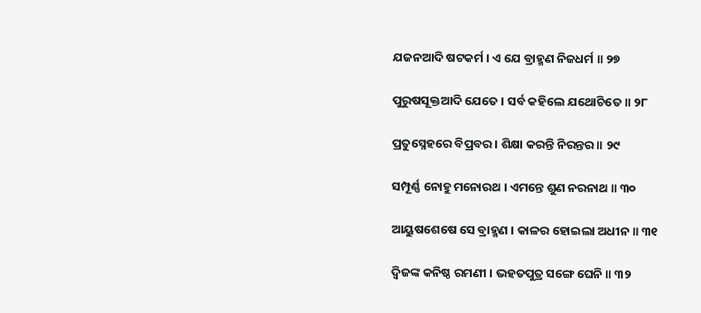ଯଜନଆଦି ଷଟକର୍ମ । ଏ ଯେ ବ୍ରାହ୍ମଣ ନିଜଧର୍ମ ॥ ୨୭

ପୁରୁଷସୂକ୍ତଆଦି ଯେତେ । ସର୍ବ କହିଲେ ଯଥୋଚିତେ ॥ ୨୮

ପ୍ରତୁସ୍ନେହରେ ବିପ୍ରବର । ଶିକ୍ଷା କରନ୍ତି ନିରନ୍ତର ॥ ୨୯

ସମ୍ପୂର୍ଣ୍ଣ ନୋହୁ ମନୋରଥ । ଏମନ୍ତେ ଶୁଣ ନରନାଥ ॥ ୩୦

ଆୟୁଷଶେଷେ ସେ ବ୍ରାହ୍ମଣ । କାଳର ହୋଇଲା ଅଧୀନ ॥ ୩୧

ଦ୍ୱିଜଙ୍କ କନିଷ୍ଠ ରମଣୀ । ଭହତପୁତ୍ର ସଙ୍ଗେ ଘେନି ॥ ୩୨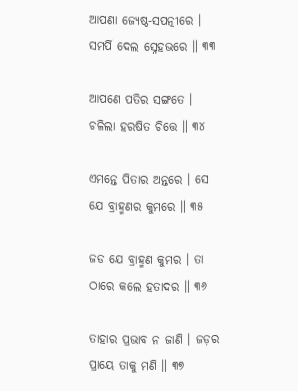ଆପଣା ଜ୍ୟେଷ୍ଠ-ସପତ୍ନୀରେ । ସମର୍ପି ଦେଲ ସ୍ନେହଭରେ ॥ ୩୩

ଆପଣେ ପତିର ସଙ୍ଗତେ । ଚଳିଲା ହରଷିତ ଚିତ୍ତେ ॥ ୩୪

ଏମନ୍ତେ ପିତାର ଅନ୍ତରେ । ସେ ଯେ ବ୍ରାହ୍ମଣର କୁମରେ ॥ ୩୫

ଜଡ ଯେ ବ୍ରାହ୍ମଣ କୁମର । ତା ଠାରେ କଲେ ହତାଦର ॥ ୩୬

ତାହାର ପ୍ରଭାବ ନ ଜାଣି । ଜଡ଼ର ପ୍ରାୟେ ତାକୁ ମଣି ॥ ୩୭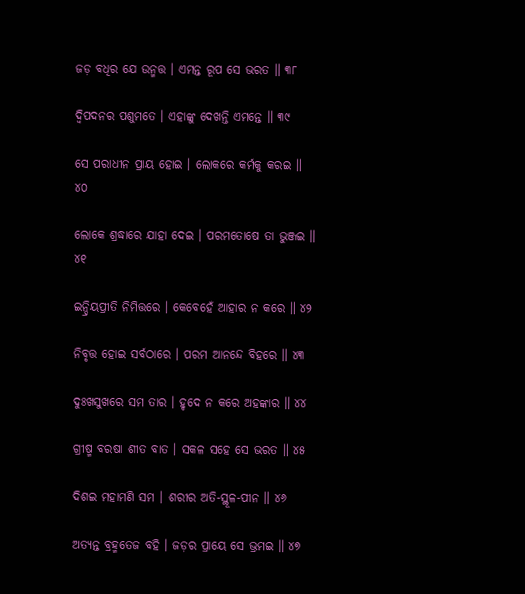ଜଡ଼ ବଧିର ଯେ ଉନ୍ମତ୍ତ । ଏମନ୍ତ ରୂପ ସେ ଭରତ ॥ ୩୮

ଦ୍ୱିପଦନର ପଶୁମତେ । ଏହାଙ୍କୁ ଦେଖନ୍ତି ଏମନ୍ତେ ॥ ୩୯

ସେ ପରାଧୀନ ପ୍ରାୟ ହୋଇ । ଲୋକରେ କର୍ମକୁ କରଇ ॥ ୪୦

ଲୋକେ ଶ୍ରଦ୍ଧାରେ ଯାହା ଦେଇ । ପରମତୋଷେ ତା ଭୁଞ୍ଜଇ ॥ ୪୧

ଇନ୍ଦ୍ରିୟପ୍ରୀତି ନିମିତ୍ତରେ । କେବେହେଁ ଆହାର ନ କରେ ॥ ୪୨

ନିବୃତ୍ତ ହୋଇ ସର୍ବଠାରେ । ପରମ ଆନନ୍ଦେ ବିହରେ ॥ ୪୩

ଦୁଃଖସୁଖରେ ସମ ତାର । ହୃଦେ ନ କରେ ଅହଙ୍କାର ॥ ୪୪

ଗ୍ରୀଷ୍ମ ବରଷା ଶୀତ ବାତ । ସକଳ ସହେ ସେ ଭରତ ॥ ୪୫

ଦିଶଇ ମହାମଣି ସମ । ଶରୀର ଅତି-ସ୍ଥୂଳ-ପୀନ ॥ ୪୬

ଅତ୍ୟନ୍ତ ବ୍ରହ୍ମତେଜ ବହି । ଜଡ଼ର ପ୍ରାୟେ ସେ ଭ୍ରମଇ ॥ ୪୭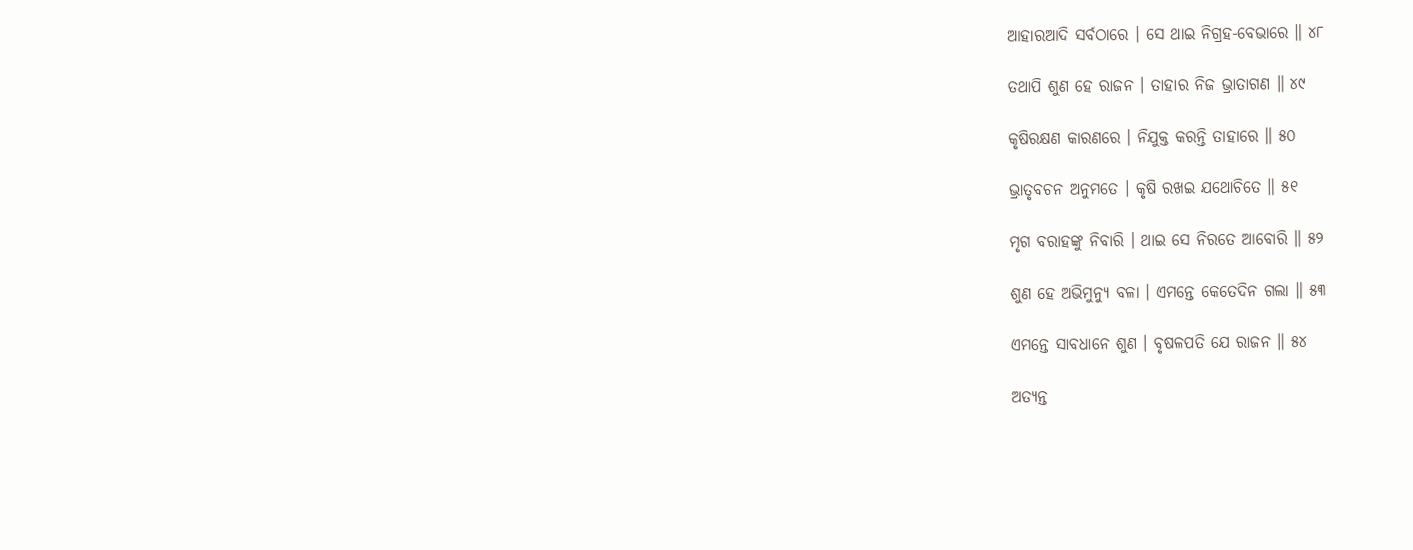ଆହାରଆଦି ସର୍ବଠାରେ । ସେ ଥାଇ ନିଗ୍ରହ-ବେଭାରେ ॥ ୪୮

ତଥାପି ଶୁଣ ହେ ରାଜନ । ତାହାର ନିଜ ଭ୍ରାତାଗଣ ॥ ୪୯

କୃଷିରକ୍ଷଣ କାରଣରେ । ନିଯୁକ୍ତ କରନ୍ତି ତାହାରେ ॥ ୫୦

ଭ୍ରାତୃବଚନ ଅନୁମତେ । କୃଷି ରଖଇ ଯଥୋଚିତେ ॥ ୫୧

ମୃଗ ବରାହଙ୍କୁ ନିବାରି । ଥାଇ ସେ ନିରତେ ଆବୋରି ॥ ୫୨

ଶୁଣ ହେ ଅଭିମୁନ୍ୟୁ ବଳା । ଏମନ୍ତେ କେତେଦିନ ଗଲା ॥ ୫୩

ଏମନ୍ତେ ସାବଧାନେ ଶୁଣ । ବୃଷଳପତି ଯେ ରାଜନ ॥ ୫୪

ଅତ୍ୟନ୍ତ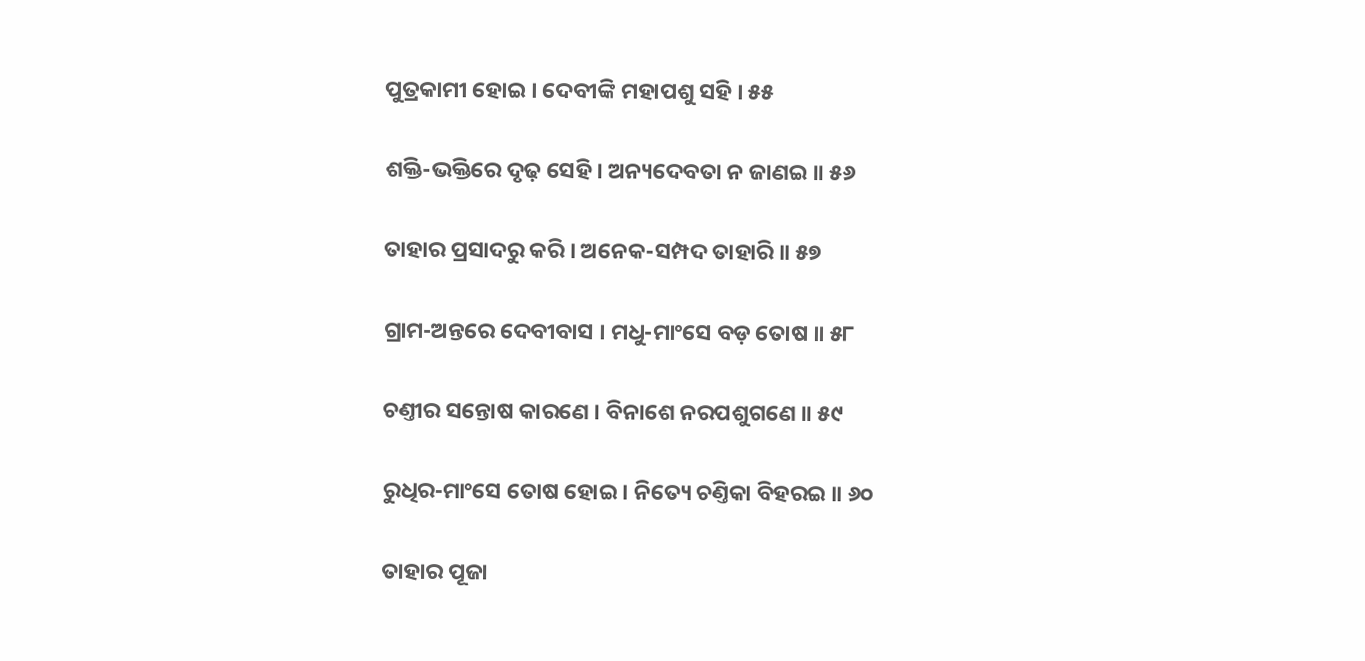ପୁତ୍ରକାମୀ ହୋଇ । ଦେବୀଙ୍କି ମହାପଶୁ ସହି । ୫୫

ଶକ୍ତି-ଭକ୍ତିରେ ଦୃଢ଼ ସେହି । ଅନ୍ୟଦେବତା ନ ଜାଣଇ ॥ ୫୬

ତାହାର ପ୍ରସାଦରୁ କରି । ଅନେକ-ସମ୍ପଦ ତାହାରି ॥ ୫୭

ଗ୍ରାମ-ଅନ୍ତରେ ଦେବୀବାସ । ମଧୁ-ମାଂସେ ବଡ଼ ତୋଷ ॥ ୫୮

ଚଣ୍ତୀର ସନ୍ତୋଷ କାରଣେ । ବିନାଶେ ନରପଶୁଗଣେ ॥ ୫୯

ରୁଧିର-ମାଂସେ ତୋଷ ହୋଇ । ନିତ୍ୟେ ଚଣ୍ତିକା ବିହରଇ ॥ ୬୦

ତାହାର ପୂଜା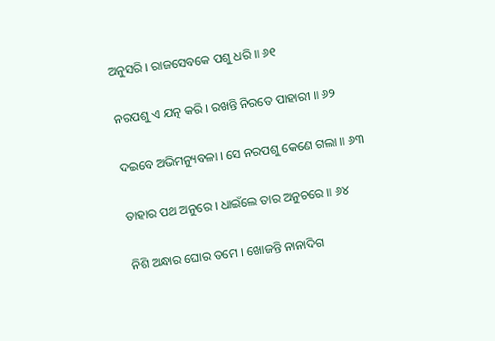ଅନୁସରି । ରାଜସେବକେ ପଶୁ ଧରି ॥ ୬୧

ନରପଶୁ ଏ ଯତ୍ନ କରି । ରଖନ୍ତି ନିରତେ ପାହାରୀ ॥ ୬୨

ଦଇବେ ଅଭିମନ୍ୟୁବଳା । ସେ ନରପଶୁ କେଣେ ଗଲା ॥ ୬୩

ତାହାର ପଥ ଅନୁରେ । ଧାଇଁଲେ ତାର ଅନୁଚରେ ॥ ୬୪

ନିଶି ଅନ୍ଧାର ଘୋର ତମେ । ଖୋଜନ୍ତି ନାନାଦିଗ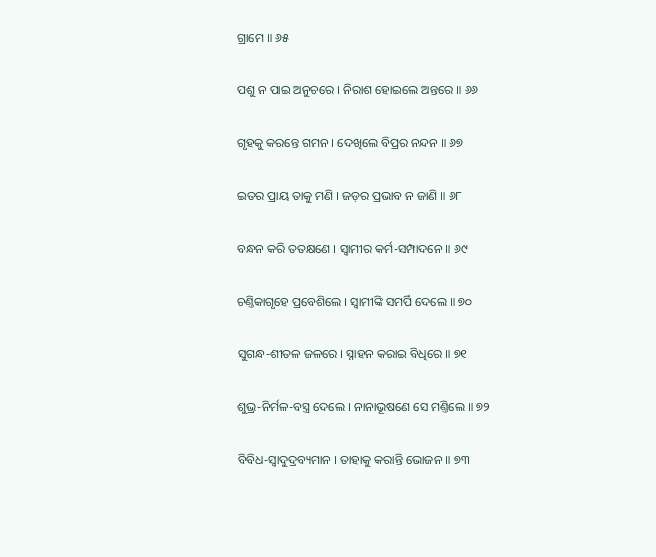ଗ୍ରାମେ ॥ ୬୫

ପଶୁ ନ ପାଇ ଅନୁଚରେ । ନିରାଶ ହୋଇଲେ ଅନ୍ତରେ ॥ ୬୬

ଗୃହକୁ କରନ୍ତେ ଗମନ । ଦେଖିଲେ ବିପ୍ରର ନନ୍ଦନ ॥ ୬୭

ଇତର ପ୍ରାୟ ତାକୁ ମଣି । ଜଡ଼ର ପ୍ରଭାବ ନ ଜାଣି ॥ ୬୮

ବନ୍ଧନ କରି ତତକ୍ଷଣେ । ସ୍ୱାମୀର କର୍ମ-ସମ୍ପାଦନେ ॥ ୬୯

ଚଣ୍ତିକାଗୃହେ ପ୍ରବେଶିଲେ । ସ୍ୱାମୀଙ୍କି ସମର୍ପି ଦେଲେ ॥ ୭୦

ସୁଗନ୍ଧ-ଶୀତଳ ଜଳରେ । ସ୍ନାହନ କରାଇ ବିଧିରେ ॥ ୭୧

ଶୁଭ୍ର-ନିର୍ମଳ-ବସ୍ତ୍ର ଦେଲେ । ନାନାଭୂଷଣେ ସେ ମଣ୍ତିଲେ ॥ ୭୨

ବିବିଧ-ସ୍ୱାଦୁଦ୍ରବ୍ୟମାନ । ତାହାକୁ କରାନ୍ତି ଭୋଜନ ॥ ୭୩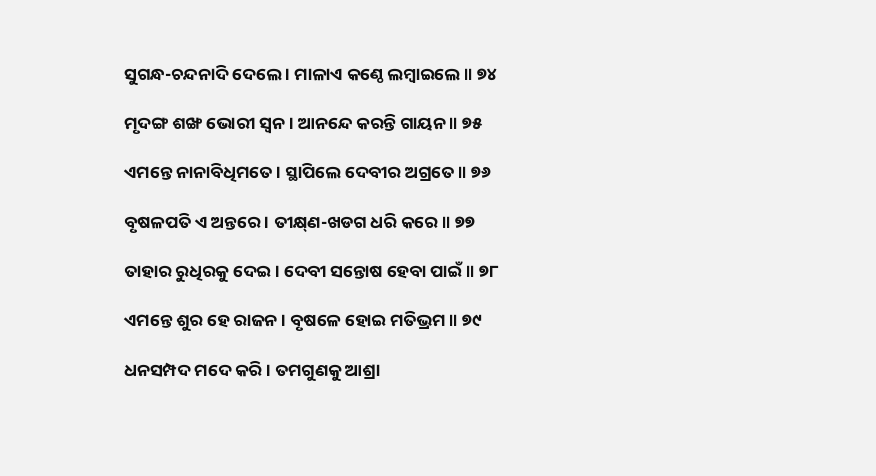ସୁଗନ୍ଧ-ଚନ୍ଦନାଦି ଦେଲେ । ମାଳାଏ କଣ୍ଠେ ଲମ୍ବାଇଲେ ॥ ୭୪

ମୃଦଙ୍ଗ ଶଙ୍ଖ ଭୋରୀ ସ୍ୱନ । ଆନନ୍ଦେ କରନ୍ତି ଗାୟନ ॥ ୭୫

ଏମନ୍ତେ ନାନାବିଧିମତେ । ସ୍ଥାପିଲେ ଦେବୀର ଅଗ୍ରତେ ॥ ୭୬

ବୃଷଳପତି ଏ ଅନ୍ତରେ । ତୀକ୍ଷ୍‌ଣ-ଖଡଗ ଧରି କରେ ॥ ୭୭

ତାହାର ରୁଧିରକୁ ଦେଇ । ଦେବୀ ସନ୍ତୋଷ ହେବା ପାଇଁ ॥ ୭୮

ଏମନ୍ତେ ଶୁର ହେ ରାଜନ । ବୃଷଳେ ହୋଇ ମତିଭ୍ରମ ॥ ୭୯

ଧନସମ୍ପଦ ମଦେ କରି । ତମଗୁଣକୁ ଆଶ୍ରା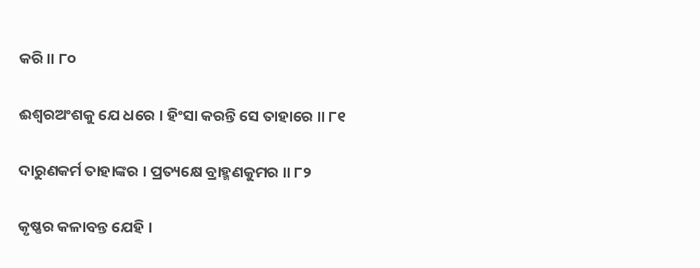କରି ॥ ୮୦

ଈଶ୍ୱରଅଂଶକୁ ଯେ ଧରେ । ହିଂସା କରନ୍ତି ସେ ତାହାରେ ॥ ୮୧

ଦାରୁଣକର୍ମ ତାହାଙ୍କର । ପ୍ରତ୍ୟକ୍ଷେ ବ୍ରାହ୍ମଣକୁମର ॥ ୮୨

କୃଷ୍ଣର କଳାବନ୍ତ ଯେହି ।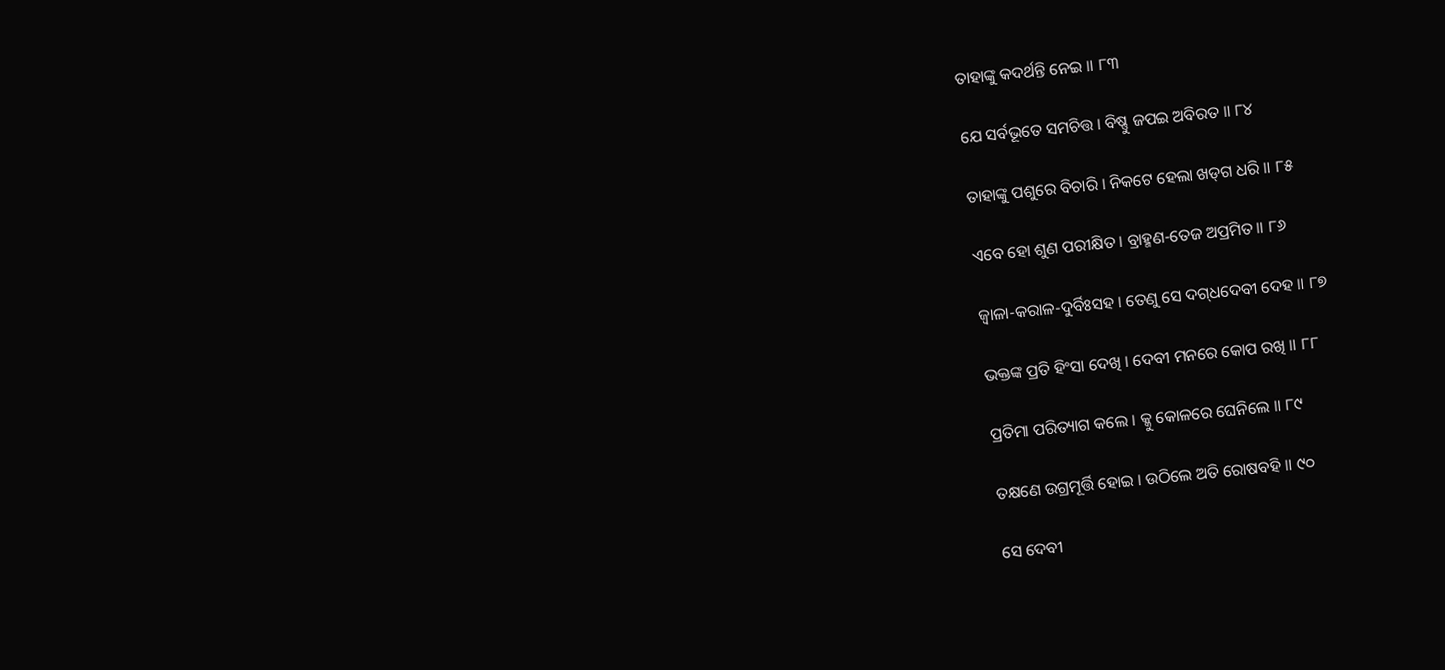ତାହାଙ୍କୁ କଦର୍ଥନ୍ତି ନେଇ ॥ ୮୩

ଯେ ସର୍ବଭୂତେ ସମଚିତ୍ତ । ବିଷ୍ଣୁ ଜପଇ ଅବିରତ ॥ ୮୪

ତାହାଙ୍କୁ ପଶୁରେ ବିଚାରି । ନିକଟେ ହେଲା ଖଡ୍‌ଗ ଧରି ॥ ୮୫

ଏବେ ହୋ ଶୁଣ ପରୀକ୍ଷିତ । ବ୍ରାହ୍ମଣ-ତେଜ ଅପ୍ରମିତ ॥ ୮୬

ଜ୍ୱାଳା-କରାଳ-ଦୁର୍ବିଃସହ । ତେଣୁ ସେ ଦଗ୍‌ଧଦେବୀ ଦେହ ॥ ୮୭

ଭକ୍ତଙ୍କ ପ୍ରତି ହିଂସା ଦେଖି । ଦେବୀ ମନରେ କୋପ ରଖି ॥ ୮୮

ପ୍ରତିମା ପରିତ୍ୟାଗ କଲେ । କ୍କୁ କୋଳରେ ଘେନିଲେ ॥ ୮୯

ତକ୍ଷଣେ ଉଗ୍ରମୂର୍ତ୍ତି ହୋଇ । ଉଠିଲେ ଅତି ରୋଷବହି ॥ ୯୦

ସେ ଦେବୀ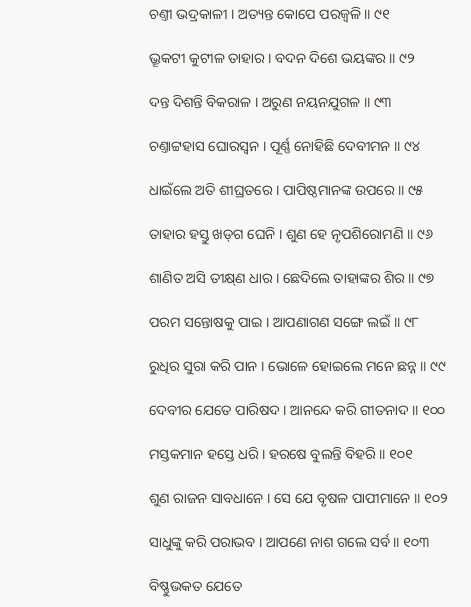ଚଣ୍ତୀ ଭଦ୍ରକାଳୀ । ଅତ୍ୟନ୍ତ କୋପେ ପରଜ୍ୱଳି ॥ ୯୧

ଭ୍ରୂକଟୀ କୁଟୀଳ ତାହାର । ବଦନ ଦିଶେ ଭୟଙ୍କର ॥ ୯୨

ଦନ୍ତ ଦିଶନ୍ତି ବିକରାଳ । ଅରୁଣ ନୟନଯୁଗଳ ॥ ୯୩

ଚଣ୍ତାଟ୍ଟହାସ ଘୋରସ୍ୱନ । ପୂର୍ଣ୍ଣ ନୋହିଛି ଦେବୀମନ ॥ ୯୪

ଧାଇଁଲେ ଅତି ଶୀଘ୍ରତରେ । ପାପିଷ୍ଠମାନଙ୍କ ଉପରେ ॥ ୯୫

ତାହାର ହସ୍ତୁ ଖଡ୍‌ଗ ଘେନି । ଶୁଣ ହେ ନୃପଶିରୋମଣି ॥ ୯୬

ଶାଣିତ ଅସି ତୀକ୍ଷ୍‌ଣ ଧାର । ଛେଦିଲେ ତାହାଙ୍କର ଶିର ॥ ୯୭

ପରମ ସନ୍ତୋଷକୁ ପାଇ । ଆପଣାଗଣ ସଙ୍ଗେ ଲଇଁ ॥ ୯୮

ରୁଧିର ସୁରା କରି ପାନ । ଭୋଳେ ହୋଇଲେ ମନେ ଛନ୍ନ ॥ ୯୯

ଦେବୀର ଯେତେ ପାରିଷଦ । ଆନନ୍ଦେ କରି ଗୀତନାଦ ॥ ୧୦୦

ମସ୍ତକମାନ ହସ୍ତେ ଧରି । ହରଷେ ବୁଲନ୍ତି ବିହରି ॥ ୧୦୧

ଶୁଣ ରାଜନ ସାବଧାନେ । ସେ ଯେ ବୃଷଳ ପାପୀମାନେ ॥ ୧୦୨

ସାଧୁଙ୍କୁ କରି ପରାଭବ । ଆପଣେ ନାଶ ଗଲେ ସର୍ବ ॥ ୧୦୩

ବିଷ୍ଣୁଭକତ ଯେତେ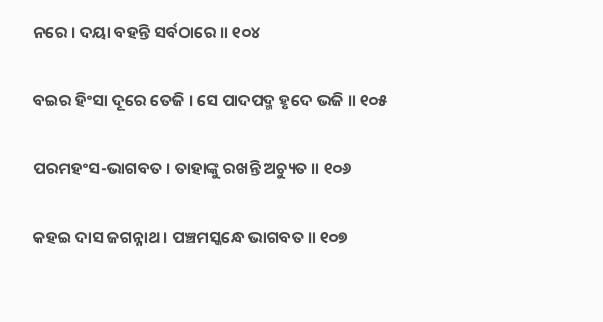ନରେ । ଦୟା ବହନ୍ତି ସର୍ବଠାରେ ॥ ୧୦୪

ବଇର ହିଂସା ଦୂରେ ତେଜି । ସେ ପାଦପଦ୍ମ ହୃଦେ ଭଜି ॥ ୧୦୫

ପରମହଂସ-ଭାଗବତ । ତାହାଙ୍କୁ ରଖନ୍ତି ଅଚ୍ୟୁତ ॥ ୧୦୬

କହଇ ଦାସ ଜଗନ୍ନାଥ । ପଞ୍ଚମସ୍କନ୍ଧେ ଭାଗବତ ॥ ୧୦୭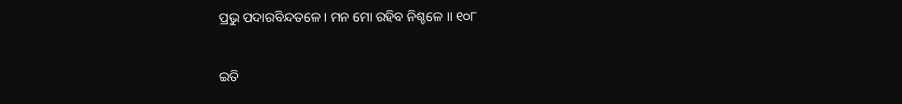ପ୍ରଭୁ ପଦାରବିନ୍ଦତଳେ । ମନ ମୋ ରହିବ ନିଶ୍ଚଳେ ॥ ୧୦୮

ଇତି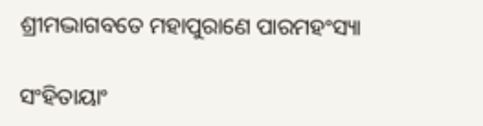ଶ୍ରୀମଦ୍ଭାଗବତେ ମହାପୁରାଣେ ପାରମହଂସ୍ୟା

ସଂହିତାୟାଂ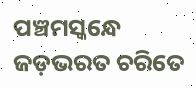ପଞ୍ଚମସ୍କନ୍ଧେ ଜଡ଼ଭରତ ଚରିତେ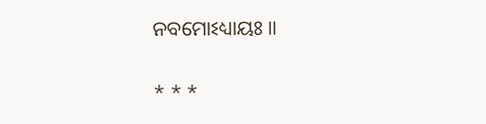ନବମୋଽଧ୍ୟାୟଃ ॥

* * *